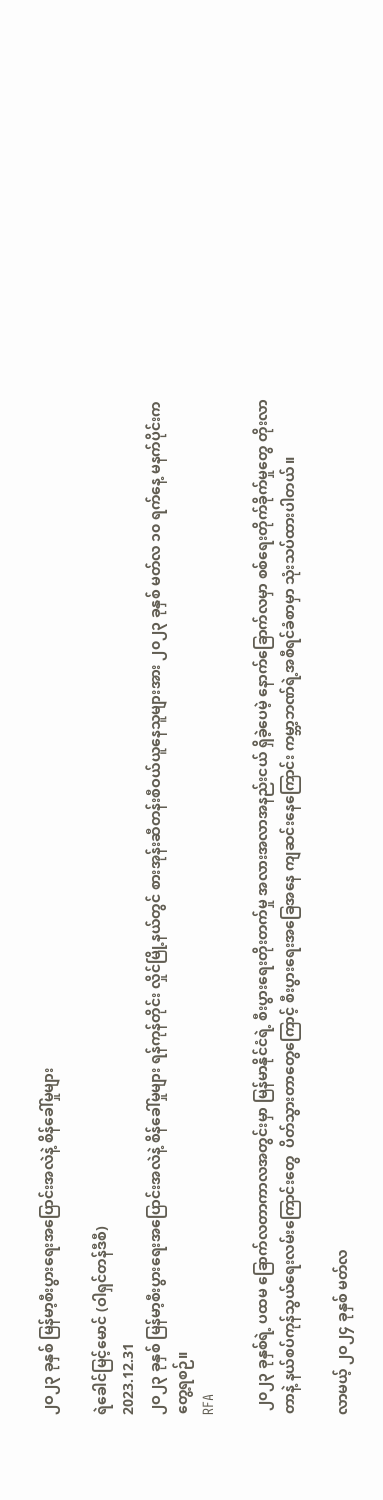၂ဝ၂၃ ခုနှစ် မြန်မာ့စီးပွားရေးအပြောင်းအလဲနဲ့ စိန်ခေါ်မှုများ

ရဲ‌ခေါင်မြင့်မောင် (ဝါရှင်တန်ဒီစီ)
2023.12.31
၂ဝ၂၃ ခုနှစ် မြန်မာ့စီးပွားရေးအပြောင်းအလဲနဲ့ စိန်ခေါ်မှုများ ရန်ကုန်တိုင်း လှိုင်မြို့နယ်တွင် စားအုန်းဆီတန်းစီဝယ်ယူနေသူများအား ၂၀၂၃ ခုနှစ် မတ်လ ၁၀ ရက်နေ့ မနက်ပိုင်းက တွေ့ရစဉ်။
RFA

 ၂၀၂၃ ခုနှစ်ရဲ့ ပထမ ခြောက်လတာကာလအတွင်းမှာ မြန်မာနိုင်ငံရဲ့ စီးပွားရေးတိုးတက်မှု အလားအလာအနည်းငယ် ရှိခဲ့ပေမဲ့ နောက်ခြောက်လမှာ စစ်ရေးတိုက်ခိုက်မှုတွေ တိုးလာတာနဲ့ နယ်စပ်ကုန်သွယ်ရေးလမ်းကြောင်းတွေ  ပိတ်သွားတာတွေကြောင့် စီးပွားရေးအခြေအနေ ကျဆင်းနေကြောင်း ကမ္ဘာ့ဘဏ်ရဲ့အစီရင်ခံစာမှာ သုံးသပ်ထားပါတယ်။

လာမယ့် ၂ဝ၂၄ ခုနှစ် မတ်လ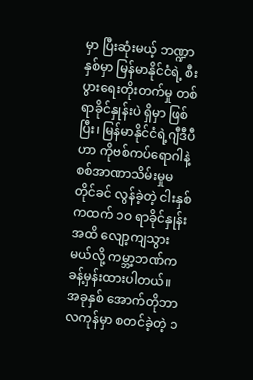မှာ ပြီးဆုံးမယ့် ဘဏ္ဍာနှစ်မှာ မြန်မာနိုင်ငံရဲ့ စီးပွားရေးတိုးတက်မှု တစ်ရာခိုင်နှုန်းပဲ ရှိမှာ ဖြစ်ပြီး၊ မြန်မာနိုင်ငံရဲ့ဂျီဒီပီဟာ ကိုဗစ်ကပ်ရောဂါနဲ့ စစ်အာဏာသိမ်းမှုမတိုင်ခင် လွန်ခဲ့တဲ့ ငါးနှစ်ကထက် ၁ဝ ရာခိုင်နှုန်းအထိ လျော့ကျသွားမယ်လို့ ကမ္ဘာ့ဘဏ်က ခန့်မှန်းထားပါတယ်။ အခုနှစ် အောက်တိုဘာလကုန်မှာ စတင်ခဲ့တဲ့ ၁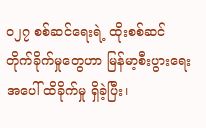ဝ၂၇ စစ်ဆင်ရေးရဲ့ ထိုးစစ်ဆင် တိုက်ခိုက်မှုတွေဟာ မြန်မာ့စီးပွားရေးအပေါ် ထိခိုက်မှု ရှိခဲ့ပြီး၊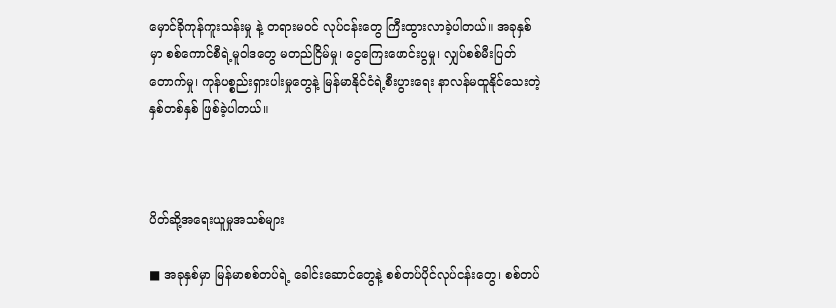မှောင်ခိုကုန်ကူးသန်းမှု နဲ့ တရားမဝင် လုပ်ငန်းတွေ ကြီးထွားလာခဲ့ပါတယ်။ အခုနှစ်မှာ စစ်ကောင်စီရဲ့မူဝါဒတွေ မတည်ငြိမ်မှု၊ ငွေကြေးဖောင်းပွမှု၊ လျှပ်စစ်မီးပြတ်တောက်မှု၊ ကုန်ပစ္စည်းရှားပါးမှုတွေနဲ့ မြန်မာနိုင်ငံရဲ့စီးပွားရေး နာလန်မထူနိုင်သေးတဲ့ နှစ်တစ်နှစ် ဖြစ်ခဲ့ပါတယ်။



ပိတ်ဆို့အရေးယူမှုအသစ်များ

■ အခုနှစ်မှာ မြန်မာစစ်တပ်ရဲ့ ခေါင်းဆောင်တွေနဲ့ စစ်တပ်ပိုင်လုပ်ငန်းတွေ၊ စစ်တပ်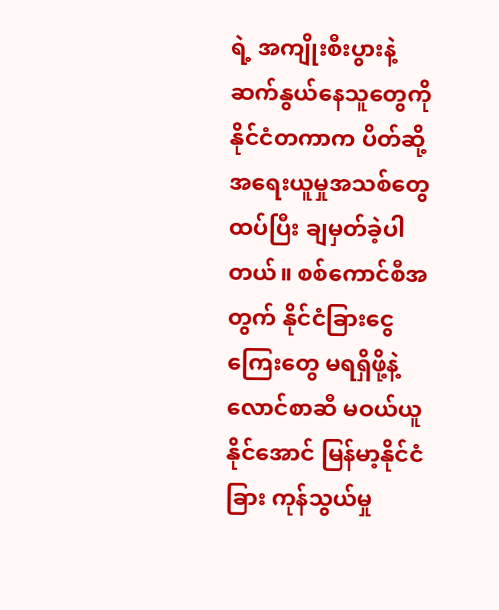ရဲ့ အကျိုးစီးပွားနဲ့ ဆက်နွယ်နေသူတွေကို နိုင်ငံတကာက ပိတ်ဆို့အရေးယူမှုအသစ်တွေ ထပ်ပြီး ချမှတ်ခဲ့ပါတယ်။ စစ်ကောင်စီအတွက် နိုင်ငံခြားငွေကြေးတွေ မရရှိဖို့နဲ့ လောင်စာဆီ မဝယ်ယူနိုင်အောင် မြန်မာ့နိုင်ငံခြား ကုန်သွယ်မှု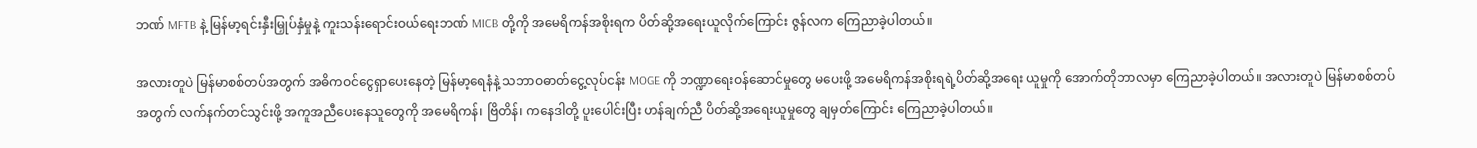ဘဏ် MFTB နဲ့ မြန်မာ့ရင်းနှီးမြှုပ်နှံမှုနဲ့ ကူးသန်းရောင်းဝယ်ရေးဘဏ် MICB တို့ကို အမေရိကန်အစိုးရက ပိတ်ဆို့အရေးယူလိုက်ကြောင်း ဇွန်လက ကြေညာခဲ့ပါတယ်။

အလားတူပဲ မြန်မာစစ်တပ်အတွက် အဓိကဝင်ငွေရှာပေးနေတဲ့ မြန်မာ့ရေနံနဲ့ သဘာဝဓာတ်ငွေ့လုပ်ငန်း MOGE ကို ဘဏ္ဍာရေးဝန်ဆောင်မှုတွေ မပေးဖို့ အမေရိကန်အစိုးရရဲ့ပိတ်ဆို့အရေး ယူမှုကို အောက်တိုဘာလမှာ ကြေညာခဲ့ပါတယ်။ အလားတူပဲ မြန်မာစစ်တပ်အတွက် လက်နက်တင်သွင်းဖို့ အကူအညီပေးနေသူတွေကို အမေရိကန်၊ ဗြိတိန်၊ ကနေဒါတို့ ပူးပေါင်းပြီး ဟန်ချက်ညီ ပိတ်ဆို့အရေးယူမှုတွေ ချမှတ်ကြောင်း ကြေညာခဲ့ပါတယ်။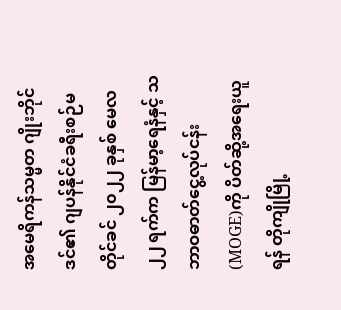အမေရိကန်သမ္မတ ဂျိုးဘိုင်ဒင်၏ ဂျပန်နိုင်ငံခရီးစဉ်မတိုင်ခင် ၂၀၂၂ ခုနှစ် မေလ ၂၂ ရက်က မြန်မာ့ရေနံနှင့် သဘာဝဓာတ်ငွေ့လုပ်ငန်း (MOGE)ကို ပိတ်ဆို့အရေးယူရန် တိုကျိုမြို့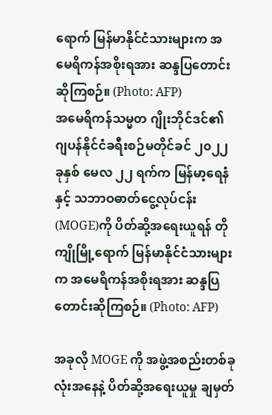ရောက် မြန်မာနိုင်ငံသားများက အမေရိကန်အစိုးရအား ဆန္ဒပြတောင်းဆိုကြစဉ်။ (Photo: AFP)
အမေရိကန်သမ္မတ ဂျိုးဘိုင်ဒင်၏ ဂျပန်နိုင်ငံခရီးစဉ်မတိုင်ခင် ၂၀၂၂ ခုနှစ် မေလ ၂၂ ရက်က မြန်မာ့ရေနံနှင့် သဘာဝဓာတ်ငွေ့လုပ်ငန်း (MOGE)ကို ပိတ်ဆို့အရေးယူရန် တိုကျိုမြို့ရောက် မြန်မာနိုင်ငံသားများက အမေရိကန်အစိုးရအား ဆန္ဒပြတောင်းဆိုကြစဉ်။ (Photo: AFP)

အခုလို MOGE ကို အဖွဲ့အစည်းတစ်ခုလုံးအနေနဲ့ ပိတ်ဆို့အရေးယူမှု ချမှတ်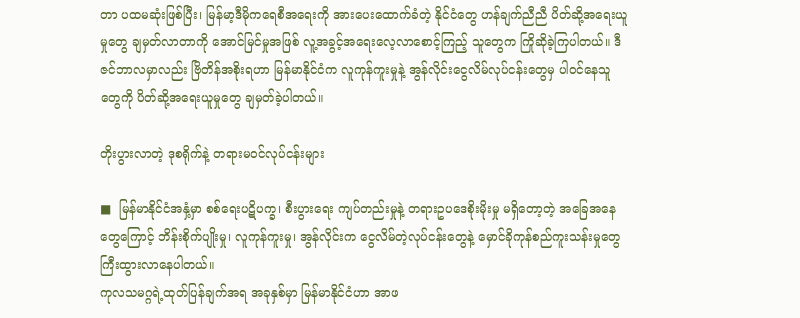တာ ပထမဆုံးဖြစ်ပြီး၊ မြန်မာ့ဒီမိုကရေစီအရေးကို အားပေးထောက်ခံတဲ့ နိုင်ငံတွေ ဟန်ချက်ညီညီ ပိတ်ဆို့အရေးယူမှုတွေ ချမှတ်လာတာကို အောင်မြင်မှုအဖြစ် လူ့အခွင့်အရေးလေ့လာစောင့်ကြည့် သူတွေက ကြိုဆိုခဲ့ကြပါတယ်။ ဒီဇင်ဘာလမှာလည်း ဗြိတိန်အစိုးရဟာ မြန်မာနိုင်ငံက လူကုန်ကူးမှုနဲ့ အွန်လိုင်းငွေလိမ်လုပ်ငန်းတွေမှ ပါဝင်နေသူတွေကို ပိတ်ဆို့အရေးယူမှုတွေ ချမှတ်ခဲ့ပါတယ်။

တိုးပွားလာတဲ့ ဒုစရိုက်နဲ့ တရားမဝင်လုပ်ငန်းများ

■  မြန်မာနိုင်ငံအနှံ့မှာ စစ်ရေးပဋိပက္ခ၊ စီးပွားရေး ကျပ်တည်းမှုနဲ့ တရားဥပဒေစိုးမိုးမှု မရှိတော့တဲ့ အခြေအနေတွေကြောင့် ဘိန်းစိုက်ပျိုးမှု၊ လူကုန်ကူးမှု၊ အွန်လိုင်းက ငွေလိမ်တဲ့လုပ်ငန်းတွေနဲ့ မှောင်ခိုကုန်စည်ကူးသန်းမှုတွေ ကြီးထွားလာနေပါတယ်။
ကုလသမဂ္ဂရဲ့ထုတ်ပြန်ချက်အရ အခုနှစ်မှာ မြန်မာနိုင်ငံဟာ အာဖ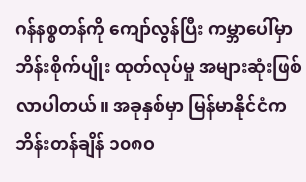ဂန်နစ္စတန်ကို ကျော်လွန်ပြီး ကမ္ဘာပေါ်မှာ ဘိန်းစိုက်ပျိုး ထုတ်လုပ်မှု အများဆုံးဖြစ်လာပါတယ်။ အခုနှစ်မှာ မြန်မာနိုင်ငံက ဘိန်းတန်ချိန် ၁၀၈ဝ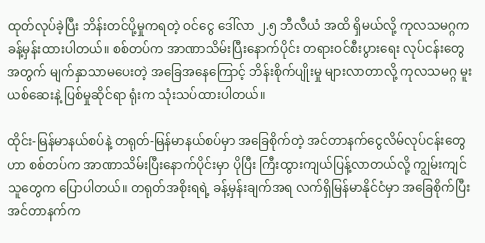ထုတ်လုပ်ခဲ့ပြီး ဘိန်းတင်ပို့မှုကရတဲ့ ဝင်ငွေ ဒေါ်လာ ၂.၅ ဘီလီယံ အထိ ရှိမယ်လို့ ကုလသမဂ္ဂက ခန့်မှန်းထားပါတယ်။ စစ်တပ်က အာဏာသိမ်းပြီးနောက်ပိုင်း တရားဝင်စီးပွားရေး လုပ်ငန်းတွေအတွက် မျက်နှာသာမပေးတဲ့ အခြေအနေကြောင့် ဘိန်းစိုက်ပျိုးမှု များလာတာလို့ ကုလသမဂ္ဂ မူးယစ်ဆေးနဲ့ ပြစ်မှုဆိုင်ရာ ရုံးက သုံးသပ်ထားပါတယ်။

ထိုင်း-မြန်မာနယ်စပ်နဲ့ တရုတ်-မြန်မာနယ်စပ်မှာ အခြေစိုက်တဲ့ အင်တာနက်ငွေလိမ်လုပ်ငန်းတွေဟာ စစ်တပ်က အာဏာသိမ်းပြီးနောက်ပိုင်းမှာ ပိုပြီး ကြီးထွားကျယ်ပြန့်လာတယ်လို့ ကျွမ်းကျင်သူတွေက ပြောပါတယ်။ တရုတ်အစိုးရရဲ့ ခန့်မှန်းချက်အရ လက်ရှိမြန်မာနိုင်ငံမှာ အခြေစိုက်ပြီး အင်တာနက်က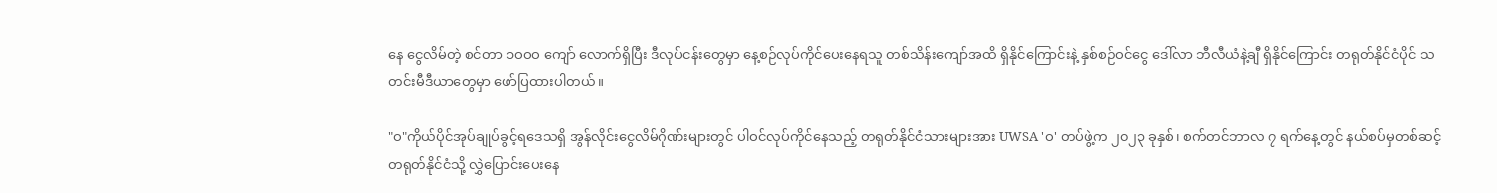နေ ငွေလိမ်တဲ့ စင်တာ ၁ဝဝဝ ကျော် လောက်ရှိပြီး ဒီလုပ်ငန်းတွေမှာ နေ့စဉ်လုပ်ကိုင်ပေးနေရသူ တစ်သိန်းကျော်အထိ ရှိနိုင်ကြောင်းနဲ့ နှစ်စဉ်ဝင်ငွေ ဒေါ်လာ ဘီလီယံနဲ့ချီ ရှိနိုင်ကြောင်း တရုတ်နိုင်ငံပိုင် သတင်းမီဒီယာတွေမှာ ဖော်ပြထားပါတယ်။

"ဝ"ကိုယ်ပိုင်အုပ်ချုပ်ခွင့်ရဒေသရှိ အွန်လိုင်းငွေလိမ်ဂိုဏ်းများတွင် ပါဝင်လုပ်ကိုင်နေသည့် တရုတ်နိုင်ငံသားများအား UWSA 'ဝ' တပ်ဖွဲ့က ၂၀၂၃ ခုနှစ်၊ စက်တင်ဘာလ ၇ ရက်နေ့တွင် နယ်စပ်မှတစ်ဆင့် တရုတ်နိုင်ငံသို့ လွှဲပြောင်းပေးနေ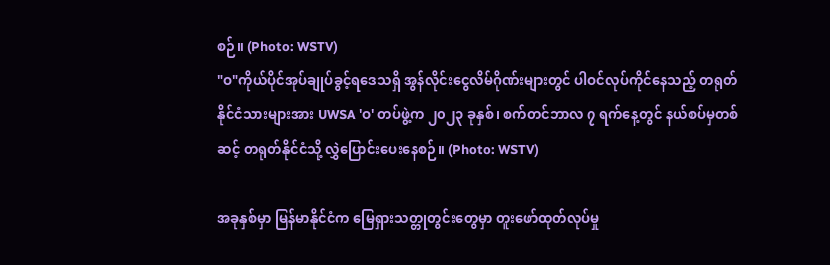စဉ်။ (Photo: WSTV)
"ဝ"ကိုယ်ပိုင်အုပ်ချုပ်ခွင့်ရဒေသရှိ အွန်လိုင်းငွေလိမ်ဂိုဏ်းများတွင် ပါဝင်လုပ်ကိုင်နေသည့် တရုတ်နိုင်ငံသားများအား UWSA 'ဝ' တပ်ဖွဲ့က ၂၀၂၃ ခုနှစ်၊ စက်တင်ဘာလ ၇ ရက်နေ့တွင် နယ်စပ်မှတစ်ဆင့် တရုတ်နိုင်ငံသို့ လွှဲပြောင်းပေးနေစဉ်။ (Photo: WSTV)

အခုနှစ်မှာ မြန်မာနိုင်ငံက မြေရှားသတ္တုတွင်းတွေမှာ တူးဖော်ထုတ်လုပ်မှု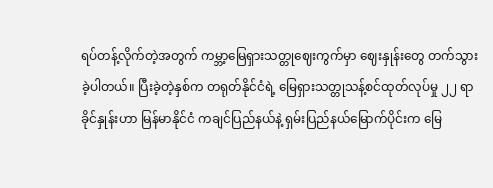ရပ်တန့်လိုက်တဲ့အတွက် ကမ္ဘာ့မြေရှားသတ္တုဈေးကွက်မှာ ဈေးနှုန်းတွေ တက်သွားခဲ့ပါတယ်။ ပြီးခဲ့တဲ့နှစ်က တရုတ်နိုင်ငံရဲ့ မြေရှားသတ္တုသန့်စင်ထုတ်လုပ်မှု ၂၂ ရာခိုင်နှုန်းဟာ မြန်မာနိုင်ငံ ကချင်ပြည်နယ်နဲ့ ရှမ်းပြည်နယ်မြောက်ပိုင်းက မြေ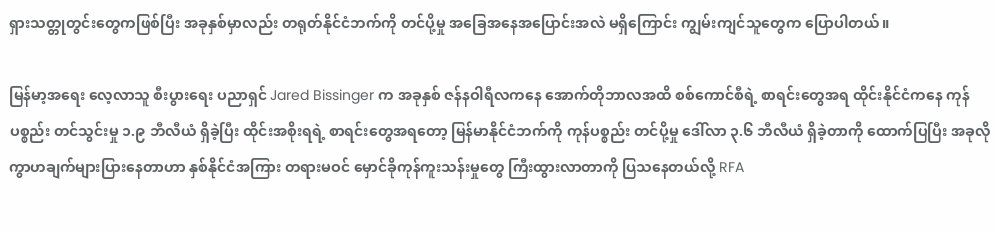ရှားသတ္တုတွင်းတွေကဖြစ်ပြီး အခုနှစ်မှာလည်း တရုတ်နိုင်ငံဘက်ကို တင်ပို့မှု အခြေအနေအပြောင်းအလဲ မရှိကြောင်း ကျွမ်းကျင်သူတွေက ပြောပါတယ်။

မြန်မာ့အရေး လေ့လာသူ စီးပွားရေး ပညာရှင် Jared Bissinger က အခုနှစ် ဇန်နဝါရီလကနေ အောက်တိုဘာလအထိ စစ်ကောင်စီရဲ့ စာရင်းတွေအရ ထိုင်းနိုင်ငံကနေ ကုန်ပစ္စည်း တင်သွင်းမှု ၁.၉ ဘီလီယံ ရှိခဲ့ပြီး ထိုင်းအစိုးရရဲ့ စာရင်းတွေအရတော့ မြန်မာနိုင်ငံဘက်ကို ကုန်ပစ္စည်း တင်ပို့မှု ဒေါ်လာ ၃.၆ ဘီလီယံ ရှိခဲ့တာကို ထောက်ပြပြီး အခုလို ကွာဟချက်များပြားနေတာဟာ နှစ်နိုင်ငံအကြား တရားမဝင် မှောင်ခိုကုန်ကူးသန်းမှုတွေ ကြီးထွားလာတာကို ပြသနေတယ်လို့ RFA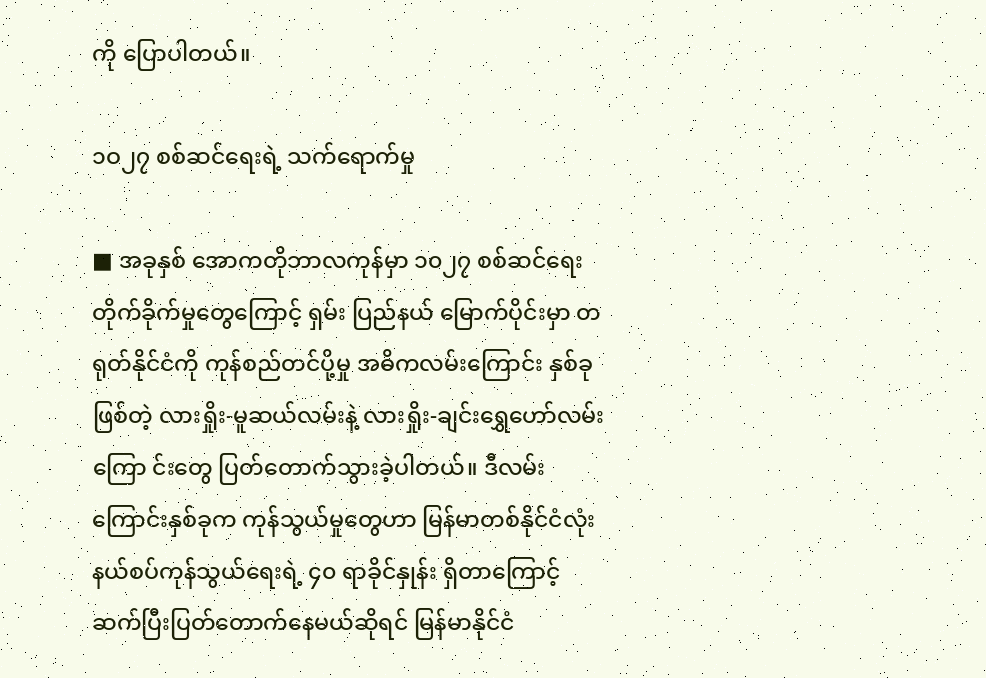ကို ပြောပါတယ်။

၁ဝ၂၇ စစ်ဆင်ရေးရဲ့ သက်ရောက်မှု

■ အခုနှစ် အောကတိုဘာလကုန်မှာ ၁၀၂၇ စစ်ဆင်ရေး တိုက်ခိုက်မှုတွေကြောင့် ရှမ်း ပြည်နယ် မြောက်ပိုင်းမှာ တရုတ်နိုင်ငံကို ကုန်စည်တင်ပို့မှု အဓိကလမ်းကြောင်း နှစ်ခုဖြစ်တဲ့ လားရှိုး-မူဆယ်လမ်းနဲ့ လားရှိုး-ချင်းရွှေဟော်လမ်းကြော င်းတွေ ပြတ်တောက်သွားခဲ့ပါတယ်။ ဒီလမ်းကြောင်းနှစ်ခုက ကုန်သွယ်မှုတွေဟာ မြန်မာတစ်နိုင်ငံလုံး နယ်စပ်ကုန်သွယ်ရေးရဲ့ ၄၀ ရာခိုင်နှုန်း ရှိတာကြောင့် ဆက်ပြီးပြတ်တောက်နေမယ်ဆိုရင် မြန်မာနိုင်ငံ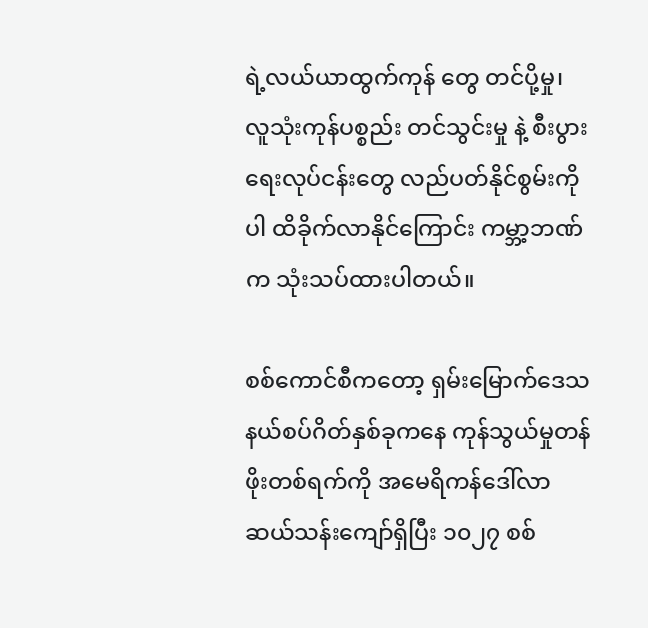ရဲ့လယ်ယာထွက်ကုန် တွေ တင်ပို့မှု၊ လူသုံးကုန်ပစ္စည်း တင်သွင်းမှု နဲ့ စီးပွားရေးလုပ်ငန်းတွေ လည်ပတ်နိုင်စွမ်းကိုပါ ထိခိုက်လာနိုင်ကြောင်း ကမ္ဘာ့ဘဏ်က သုံးသပ်ထားပါတယ်။

စစ်ကောင်စီကတော့ ရှမ်းမြောက်ဒေသ နယ်စပ်ဂိတ်နှစ်ခုကနေ ကုန်သွယ်မှုတန်ဖိုးတစ်ရက်ကို အမေရိကန်ဒေါ်လာ ဆယ်သန်းကျော်ရှိပြီး ၁၀၂၇ စစ်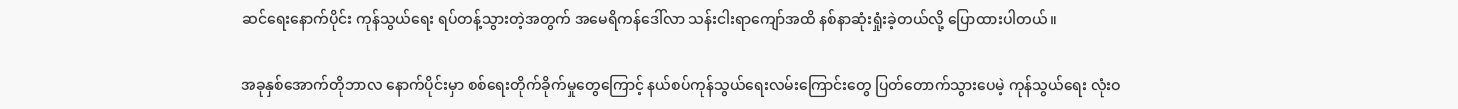ဆင်ရေးနောက်ပိုင်း ကုန်သွယ်ရေး ရပ်တန့်သွားတဲ့အတွက် အမေရိကန်ဒေါ်လာ သန်းငါးရာကျော်အထိ နစ်နာဆုံးရှုံးခဲ့တယ်လို့ ပြောထားပါတယ်။

အခုနှစ်အောက်တိုဘာလ နောက်ပိုင်းမှာ စစ်ရေးတိုက်ခိုက်မှုတွေကြောင့် နယ်စပ်ကုန်သွယ်ရေးလမ်းကြောင်းတွေ ပြတ်တောက်သွားပေမဲ့ ကုန်သွယ်ရေး လုံးဝ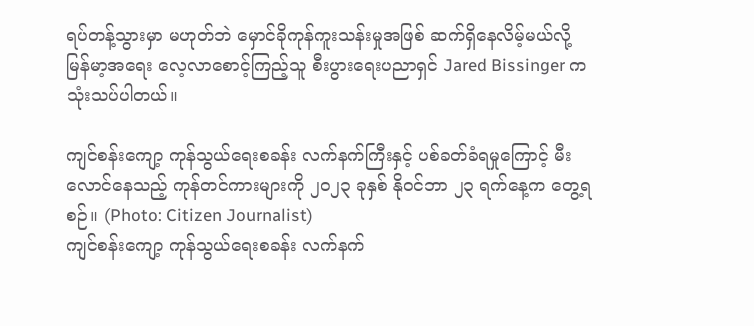ရပ်တန့်သွားမှာ မဟုတ်ဘဲ မှောင်ခိုကုန်ကူးသန်းမှုအဖြစ် ဆက်ရှိနေလိမ့်မယ်လို့ မြန်မာ့အရေး လေ့လာစောင့်ကြည့်သူ စီးပွားရေးပညာရှင် Jared Bissinger က သုံးသပ်ပါတယ်။

ကျင်စန်းကျော့ ကုန်သွယ်ရေးစခန်း လက်နက်ကြီးနှင့် ပစ်ခတ်ခံရမှုကြောင့် မီးလောင်နေသည့် ကုန်တင်ကားများကို ၂၀၂၃ ခုနှစ် နိုဝင်ဘာ ၂၃ ရက်နေ့က တွေ့ရစဉ်။ (Photo: Citizen Journalist)
ကျင်စန်းကျော့ ကုန်သွယ်ရေးစခန်း လက်နက်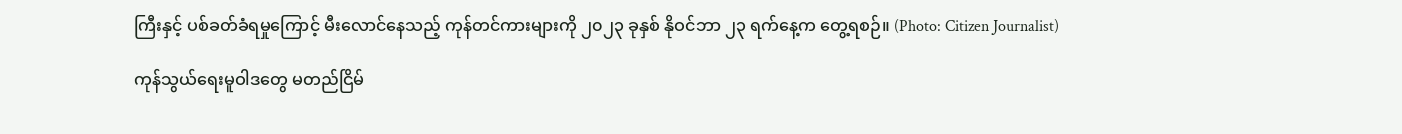ကြီးနှင့် ပစ်ခတ်ခံရမှုကြောင့် မီးလောင်နေသည့် ကုန်တင်ကားများကို ၂၀၂၃ ခုနှစ် နိုဝင်ဘာ ၂၃ ရက်နေ့က တွေ့ရစဉ်။ (Photo: Citizen Journalist)

ကုန်သွယ်ရေးမူဝါဒတွေ မတည်ငြိမ်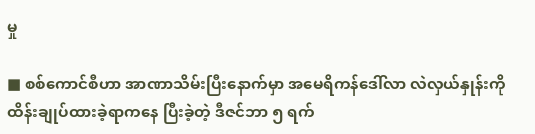မှု

■ စစ်ကောင်စီဟာ အာဏာသိမ်းပြီးနောက်မှာ အမေရိကန်ဒေါ်လာ လဲလှယ်နှုန်းကို ထိန်းချုပ်ထားခဲ့ရာကနေ ပြီးခဲ့တဲ့ ဒီဇင်ဘာ ၅ ရက်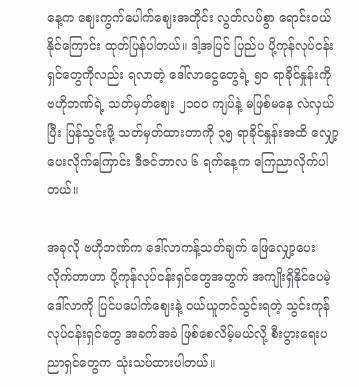နေ့က ဈေးကွက်ပေါက်ဈေးအတိုင်း လွတ်လပ်စွာ ရောင်းဝယ်နိုင်ကြောင်း ထုတ်ပြန်ပါတယ်။ ဒါ့အပြင် ပြည်ပ ပို့ကုန်လုပ်ငန်းရှင်တွေကိုလည်း ရလာတဲ့ ဒေါ်လာငွေတွေရဲ့ ၅၀ ရာခိုင်နှုန်းကို ဗဟိုဘဏ်ရဲ့ သတ်မှတ်ဈေး ၂၁၀၀ ကျပ်နဲ့ မဖြစ်မနေ လဲလှယ်ပြီး ပြန်သွင်းဖို့ သတ်မှတ်ထားတာကို ၃၅ ရာခိုင်နှုန်းအထိ လျှော့ပေးလိုက်ကြောင်း ဒီဇင်ဘာလ ၆ ရက်နေ့က ကြေညာလိုက်ပါတယ်။

အခုလို ဗဟိုဘဏ်က ဒေါ်လာကန့်သတ်ချက် ဖြေလျှော့ပေးလိုက်တာဟာ ပို့ကုန်လုပ်ငန်းရှင်တွေအတွက် အကျိုးရှိနိုင်ပေမဲ့ ဒေါ်လာကို ပြင်ပပေါက်ဈေးနဲ့ ဝယ်ယူတင်သွင်းရတဲ့ သွင်းကုန်လုပ်ငန်းရှင်တွေ အခက်အခဲ ဖြစ်စေလိမ့်မယ်လို့ စီးပွားရေးပညာရှင်တွေက သုံးသပ်ထားပါတယ်။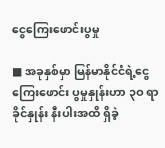ငွေကြေးဖောင်းပွမှု

■ အခုနှစ်မှာ မြန်မာနိုင်ငံရဲ့ငွေကြေးဖောင်း ပွမှုနှုန်းဟာ ၃ဝ ရာခိုင်နှုန်း နီးပါးအထိ ရှိခဲ့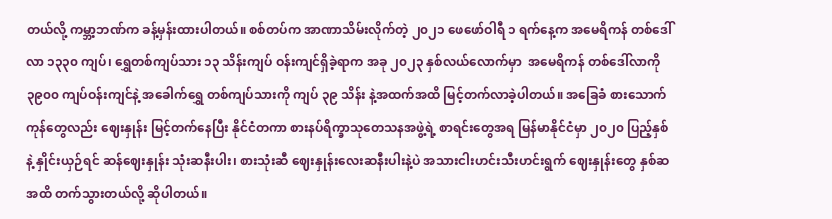တယ်လို့ ကမ္ဘာ့ဘဏ်က ခန့်မှန်းထားပါတယ်။ စစ်တပ်က အာဏာသိမ်းလိုက်တဲ့ ၂၀၂၁ ဖေဖော်ဝါရီ ၁ ရက်နေ့က အမေရိကန် တစ်ဒေါ်လာ ၁၃၃၀ ကျပ်၊ ရွှေတစ်ကျပ်သား ၁၃ သိန်းကျပ် ဝန်းကျင်ရှိခဲ့ရာက အခု ၂၀၂၃ နှစ်လယ်လောက်မှာ  အမေရိကန် တစ်ဒေါ်လာကို ၃၉၀၀ ကျပ်ဝန်းကျင်နဲ့ အခေါက်ရွှေ တစ်ကျပ်သားကို ကျပ် ၃၉ သိန်း နဲ့အထက်အထိ မြင့်တက်လာခဲ့ပါတယ်။ အခြေခံ စားသောက်ကုန်တွေလည်း ဈေးနှုန်း မြင့်တက်နေပြီး နိုင်ငံတကာ စားနပ်ရိက္ခာသုတေသနအဖွဲ့ရဲ့ စာရင်းတွေအရ မြန်မာနိုင်ငံမှာ ၂၀၂၀ ပြည့်နှစ်နဲ့ နှိုင်းယှဉ်ရင် ဆန်ဈေးနှုန်း သုံးဆနီးပါး၊ စားသုံးဆီ ဈေးနှုန်းလေးဆနီးပါးနဲ့ပဲ အသားငါးဟင်းသီးဟင်းရွက် ဈေးနှုန်းတွေ နှစ်ဆအထိ တက်သွားတယ်လို့ ဆိုပါတယ်။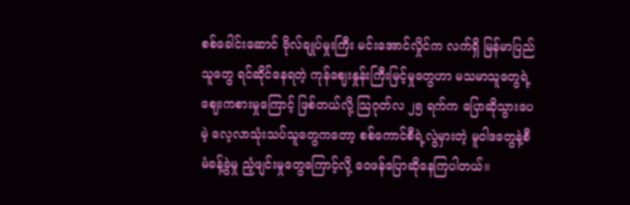စစ်ခေါင်းဆောင် ဗိုလ်ချုပ်မှုးကြီး မင်းအောင်လှိုင်က လက်ရှိ မြန်မာပြည်သူတွေ ရင်ဆိုင်နေရတဲ့ ကုန်ဈေးနှုန်းကြီးမြင့်မှုတွေဟာ မသမာသူတွေရဲ့ဈေးကစားမှုကြောင့် ဖြစ်တယ်လို့ သြဂုတ်လ ၂၅ ရက်က ပြောဆိုသွားပေမဲ့ လေ့လာသုံးသပ်သူတွေကတော့ စစ်ကောင်စီရဲ့လွဲမှားတဲ့ မူဝါဒတွေနဲ့စီမံခန့်ခွဲမှု ညံ့ဖျင်းမှုတွေကြောင့်လို့ ဝေဖန်ပြောဆိုနေကြပါတယ်။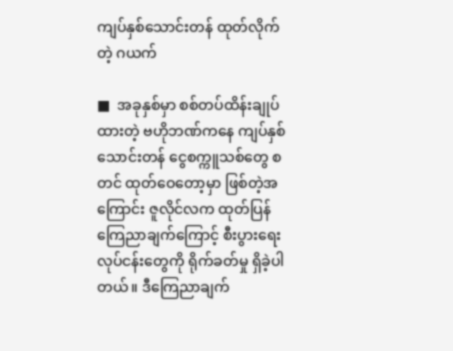ကျပ်နှစ်သောင်းတန် ထုတ်လိုက်တဲ့ ဂယက်

■  အခုနှစ်မှာ စစ်တပ်ထိန်းချုပ်ထားတဲ့ ဗဟိုဘဏ်ကနေ ကျပ်နှစ်သောင်းတန် ငွေစက္ကူသစ်တွေ စတင် ထုတ်ဝေတော့မှာ ဖြစ်တဲ့အကြောင်း ဇူလိုင်လက ထုတ်ပြန်ကြေညာချက်ကြောင့် စီးပွားရေးလုပ်ငန်းတွေကို ရိုက်ခတ်မှု ရှိခဲ့ပါတယ်။ ဒီကြေညာချက်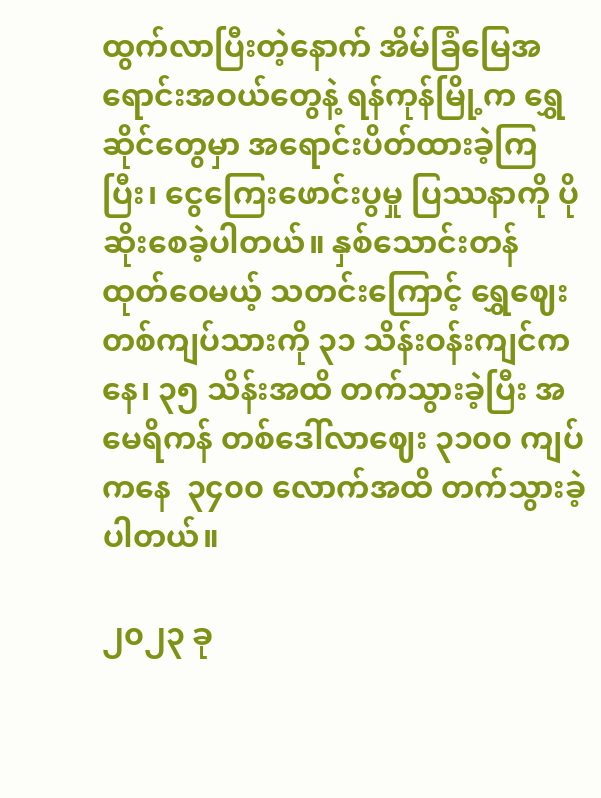ထွက်လာပြီးတဲ့နောက် အိမ်ခြံမြေအရောင်းအဝယ်တွေနဲ့ ရန်ကုန်မြို့က ရွှေဆိုင်တွေမှာ အရောင်းပိတ်ထားခဲ့ကြပြီး၊ ငွေကြေးဖောင်းပွမှု ပြဿနာကို ပိုဆိုးစေခဲ့ပါတယ်။ နှစ်သောင်းတန် ထုတ်ဝေမယ့် သတင်းကြောင့် ရွှေဈေးတစ်ကျပ်သားကို ၃၁ သိန်းဝန်းကျင်ကနေ၊ ၃၅ သိန်းအထိ တက်သွားခဲ့ပြီး အမေရိကန် တစ်ဒေါ်လာဈေး ၃၁၀၀ ကျပ်ကနေ  ၃၄၀၀ လောက်အထိ တက်သွားခဲ့ပါတယ်။

၂၀၂၃ ခု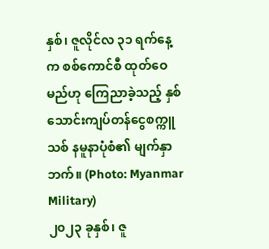နှစ်၊ ဇူလိုင်လ ၃၁ ရက်နေ့က စစ်ကောင်စီ ထုတ်ဝေမည်ဟု ကြေညာခဲ့သည့် နှစ်သောင်းကျပ်တန်ငွေစက္ကူသစ် နမူနာပုံစံ၏ မျက်နှာဘက်။ (Photo: Myanmar Military)
၂၀၂၃ ခုနှစ်၊ ဇူ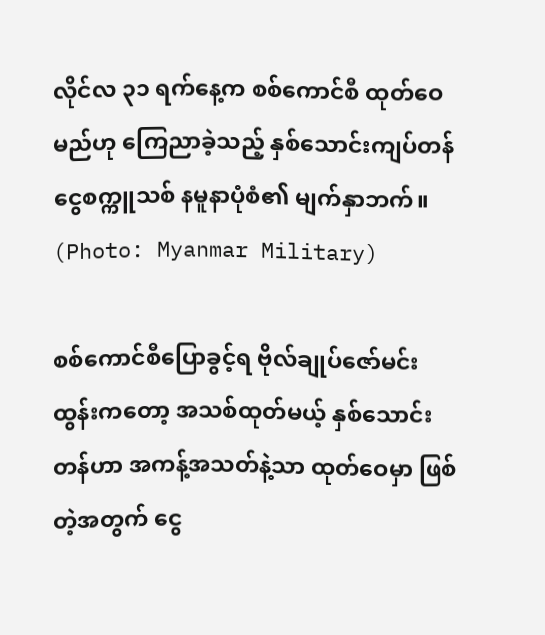လိုင်လ ၃၁ ရက်နေ့က စစ်ကောင်စီ ထုတ်ဝေမည်ဟု ကြေညာခဲ့သည့် နှစ်သောင်းကျပ်တန်ငွေစက္ကူသစ် နမူနာပုံစံ၏ မျက်နှာဘက်။ (Photo: Myanmar Military)

စစ်ကောင်စီပြောခွင့်ရ ဗိုလ်ချုပ်ဇော်မင်းထွန်းကတော့ အသစ်ထုတ်မယ့် နှစ်သောင်းတန်ဟာ အကန့်အသတ်နဲ့သာ ထုတ်ဝေမှာ ဖြစ်တဲ့အတွက် ငွေ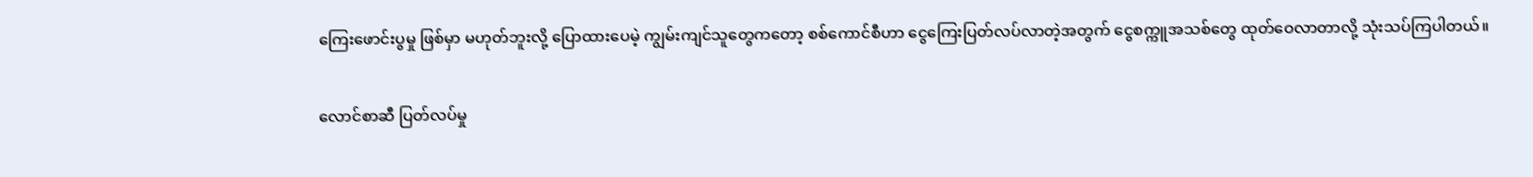ကြေးဖောင်းပွမှု ဖြစ်မှာ မဟုတ်ဘူးလို့ ပြောထားပေမဲ့ ကျွမ်းကျင်သူတွေကတော့ စစ်ကောင်စီဟာ ငွေကြေးပြတ်လပ်လာတဲ့အတွက် ငွေစက္ကူအသစ်တွေ ထုတ်ဝေလာတာလို့ သုံးသပ်ကြပါတယ်။

လောင်စာဆီ ပြတ်လပ်မှု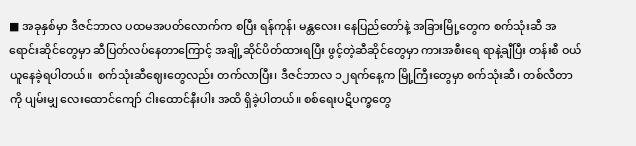■ အခုနှစ်မှာ ဒီဇင်ဘာလ ပထမအပတ်လောက်က စပြီး ရန်ကုန်၊ မန္တလေး၊ နေပြည်တော်နဲ့ အခြားမြို့တွေက စက်သုံးဆီ အရောင်းဆိုင်တွေမှာ ဆီပြတ်လပ်နေတာကြောင့် အချို့ဆိုင်ပိတ်ထားရပြီး ဖွင့်တဲ့ဆီဆိုင်တွေမှာ ကားအစီးရေ ရာနဲ့ချီပြီး တန်းစီ ဝယ်ယူနေခဲ့ရပါတယ်။  စက်သုံးဆီဈေးတွေလည်း တက်လာပြီး၊ ဒီဇင်ဘာလ ၁၂ရက်နေ့က မြို့ကြီးတွေမှာ စက်သုံးဆီ၊ တစ်လီတာကို ပျမ်းမျှ လေးထောင်ကျော် ငါးထောင်နီးပါး အထိ ရှိခဲ့ပါတယ်။ စစ်ရေးပဋိပက္ခတွေ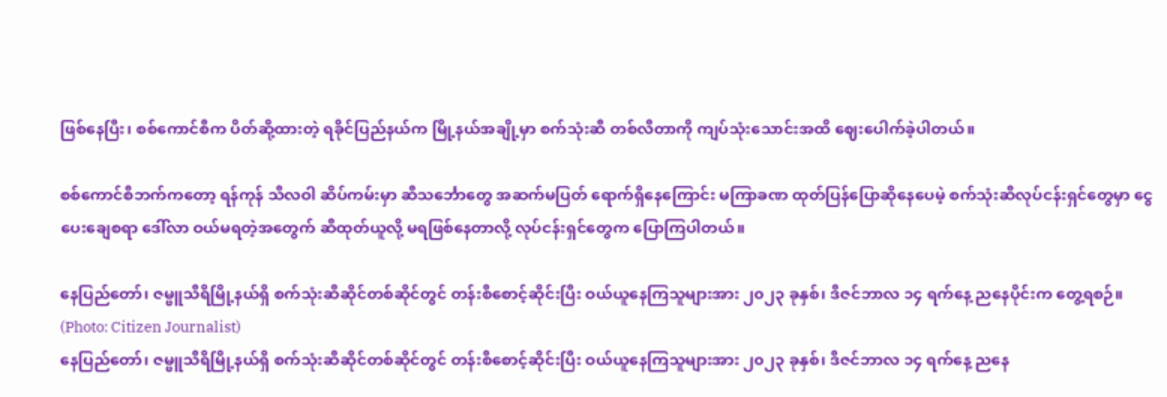ဖြစ်နေပြီး၊ စစ်ကောင်စီက ပိတ်ဆို့ထားတဲ့ ရခိုင်ပြည်နယ်က မြို့နယ်အချို့မှာ စက်သုံးဆီ တစ်လီတာကို ကျပ်သုံးသောင်းအထိ ဈေးပေါက်ခဲ့ပါတယ်။

စစ်ကောင်စီဘက်ကတော့ ရန်ကုန် သီလဝါ ဆိပ်ကမ်းမှာ ဆီသင်္ဘောတွေ အဆက်မပြတ် ရောက်ရှိနေကြောင်း မကြာခဏ ထုတ်ပြန်ပြောဆိုနေပေမဲ့ စက်သုံးဆီလုပ်ငန်းရှင်တွေမှာ ငွေပေးချေစရာ ဒေါ်လာ ဝယ်မရတဲ့အတွေက် ဆီထုတ်ယူလို့ မရဖြစ်နေတာလို့ လုပ်ငန်းရှင်တွေက ပြောကြပါတယ်။

နေပြည်တော်၊ ဇမ္ဗူသီရိမြို့နယ်ရှိ စက်သုံးဆီဆိုင်တစ်ဆိုင်တွင် တန်းစီစောင့်ဆိုင်းပြီး ဝယ်ယူနေကြသူများအား ၂၀၂၃ ခုနှစ်၊ ဒီဇင်ဘာလ ၁၄ ရက်နေ့ ညနေပိုင်းက တွေ့ရစဉ်။ (Photo: Citizen Journalist)
နေပြည်တော်၊ ဇမ္ဗူသီရိမြို့နယ်ရှိ စက်သုံးဆီဆိုင်တစ်ဆိုင်တွင် တန်းစီစောင့်ဆိုင်းပြီး ဝယ်ယူနေကြသူများအား ၂၀၂၃ ခုနှစ်၊ ဒီဇင်ဘာလ ၁၄ ရက်နေ့ ညနေ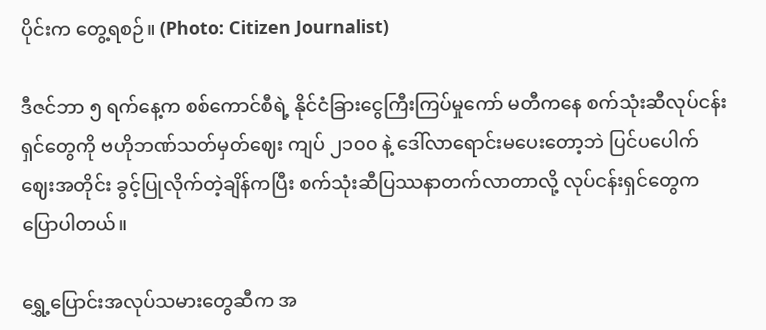ပိုင်းက တွေ့ရစဉ်။ (Photo: Citizen Journalist)

ဒီဇင်ဘာ ၅ ရက်နေ့က စစ်ကောင်စီရဲ့ နိုင်ငံခြားငွေကြီးကြပ်မှုကော် မတီကနေ စက်သုံးဆီလုပ်ငန်းရှင်တွေကို ဗဟိုဘဏ်သတ်မှတ်ဈေး ကျပ် ၂၁၀၀ နဲ့ ဒေါ်လာရောင်းမပေးတော့ဘဲ ပြင်ပပေါက်ဈေးအတိုင်း ခွင့်ပြုလိုက်တဲ့ချိန်ကပြီး စက်သုံးဆီပြဿနာတက်လာတာလို့ လုပ်ငန်းရှင်တွေက ပြောပါတယ်။

ရွှေ့ပြောင်းအလုပ်သမားတွေဆီက အ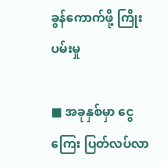ခွန်ကောက်ဖို့ ကြိုးပမ်းမှု

■ အခုနှစ်မှာ ငွေကြေး ပြတ်လပ်လာ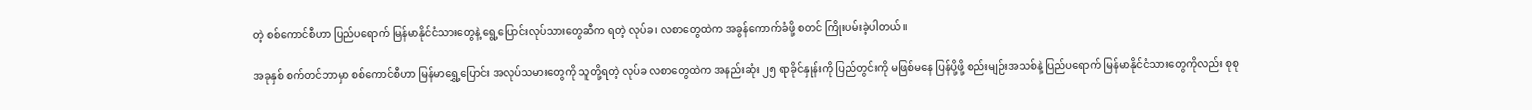တဲ့ စစ်ကောင်စီဟာ ပြည်ပရောက် မြန်မာနိုင်ငံသားတွေနဲ့ ရွေ့ပြောင်းလုပ်သားတွေဆီက ရတဲ့ လုပ်ခ၊ လစာတွေထဲက အခွန်ကောက်ခံဖို့ စတင် ကြိုးပမ်းခဲ့ပါတယ်။

အခုနှစ် စက်တင်ဘာမှာ စစ်ကောင်စီဟာ မြန်မာရွှေ့ပြောင်း အလုပ်သမားတွေကို သူတို့ရတဲ့ လုပ်ခ လစာတွေထဲက အနည်းဆုံး ၂၅ ရာခိုင်နှုန်းကို ပြည်တွင်းကို မဖြစ်မနေ ပြန်ပို့ဖို့ စည်းမျဉ်းအသစ်နဲ့ ပြည်ပရောက် မြန်မာနိုင်ငံသားတွေကိုလည်း စုစု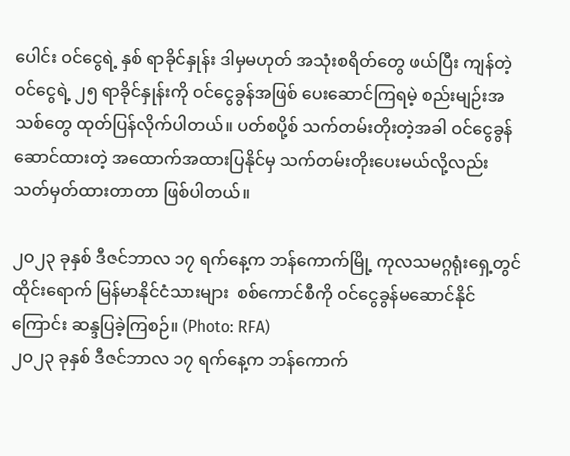ပေါင်း ဝင်ငွေရဲ့ နှစ် ရာခိုင်နှုန်း ဒါမှမဟုတ် အသုံးစရိတ်တွေ ဖယ်ပြီး ကျန်တဲ့ဝင်ငွေရဲ့ ၂၅ ရာခိုင်နှုန်းကို ဝင်ငွေခွန်အဖြစ် ပေးဆောင်ကြရမဲ့ စည်းမျဉ်းအသစ်တွေ ထုတ်ပြန်လိုက်ပါတယ်။ ပတ်စပို့စ် သက်တမ်းတိုးတဲ့အခါ ဝင်ငွေခွန်ဆောင်ထားတဲ့ အထောက်အထားပြနိုင်မှ သက်တမ်းတိုးပေးမယ်လို့လည်း သတ်မှတ်ထားတာတာ ဖြစ်ပါတယ်။

၂ဝ၂၃ ခုနှစ် ဒီဇင်ဘာလ ၁၇ ရက်နေ့က ဘန်ကောက်မြို့ ကုလသမဂ္ဂရုံးရှေ့တွင် ထိုင်းရောက် မြန်မာနိုင်ငံသားများ  စစ်ကောင်စီကို ဝင်ငွေခွန်မဆောင်နိုင်ကြောင်း ဆန္ဒပြခဲ့ကြစဉ်။ (Photo: RFA)
၂ဝ၂၃ ခုနှစ် ဒီဇင်ဘာလ ၁၇ ရက်နေ့က ဘန်ကောက်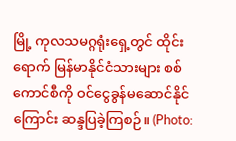မြို့ ကုလသမဂ္ဂရုံးရှေ့တွင် ထိုင်းရောက် မြန်မာနိုင်ငံသားများ စစ်ကောင်စီကို ဝင်ငွေခွန်မဆောင်နိုင်ကြောင်း ဆန္ဒပြခဲ့ကြစဉ်။ (Photo: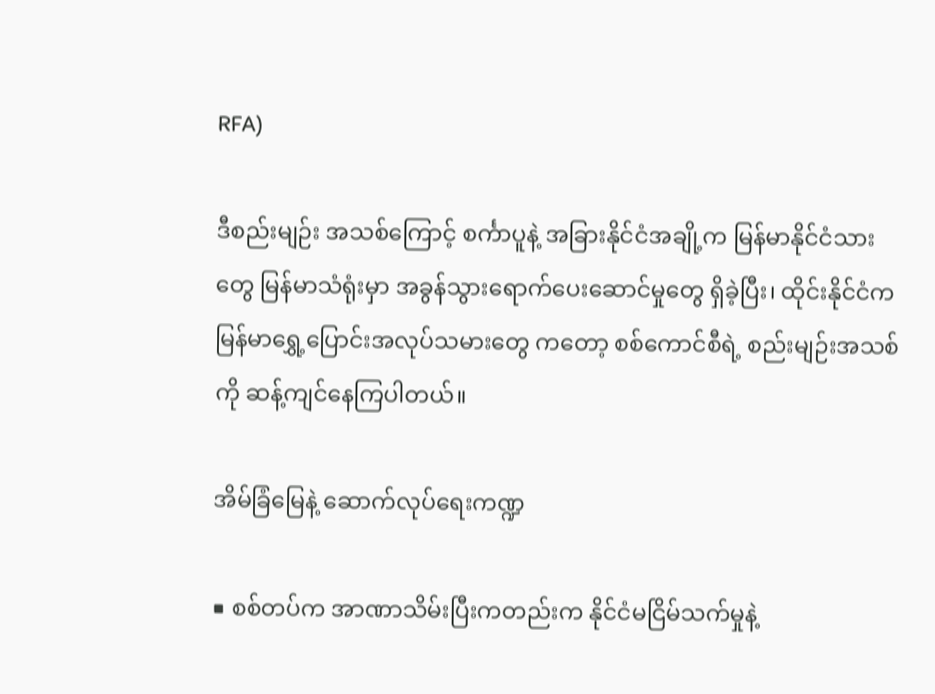RFA)

ဒီစည်းမျဉ်း အသစ်ကြောင့် စင်္ကာပူနဲ့ အခြားနိုင်ငံအချို့က မြန်မာနိုင်ငံသားတွေ မြန်မာသံရုံးမှာ အခွန်သွားရောက်ပေးဆောင်မှုတွေ ရှိခဲ့ပြီး၊ ထိုင်းနိုင်ငံက မြန်မာရွှေ့ပြောင်းအလုပ်သမားတွေ ကတော့ စစ်ကောင်စီရဲ့ စည်းမျဉ်းအသစ်ကို ဆန့်ကျင်နေကြပါတယ်။

အိမ်ခြံမြေနဲ့ ဆောက်လုပ်ရေးကဏ္ဍ

■ စစ်တပ်က အာဏာသိမ်းပြီးကတည်းက နိုင်ငံမငြိမ်သက်မှုနဲ့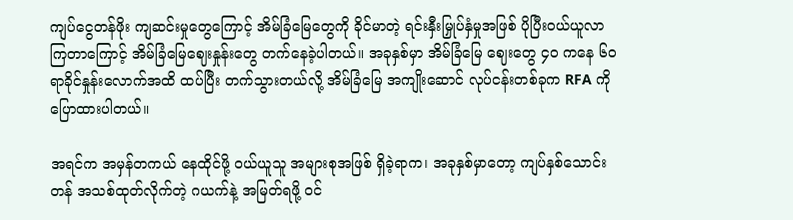ကျပ်ငွေတန်ဖိုး ကျဆင်းမှုတွေကြောင့် အိမ်ခြံမြေတွေကို ခိုင်မာတဲ့ ရင်းနှီးမြှုပ်နှံမှုအဖြစ် ပိုပြီးဝယ်ယူလာကြတာကြောင့် အိမ်ခြံမြေဈေးနှုန်းတွေ တက်နေခဲ့ပါတယ်။ အခုနှစ်မှာ အိမ်ခြံမြေ ဈေးတွေ ၄၀ ကနေ ၆၀ ရာခိုင်နှုန်းလောက်အထိ ထပ်ပြီး တက်သွားတယ်လို့ အိမ်ခြံမြေ အကျိုးဆောင် လုပ်ငန်းတစ်ခုက RFA ကို ပြောထားပါတယ်။

အရင်က အမှန်တကယ် နေထိုင်ဖို့ ဝယ်ယူသူ အများစုအဖြစ် ရှိခဲ့ရာက၊ အခုနှစ်မှာတော့ ကျပ်နှစ်သောင်းတန် အသစ်ထုတ်လိုက်တဲ့ ဂယက်နဲ့ အမြတ်ရဖို့ ဝင်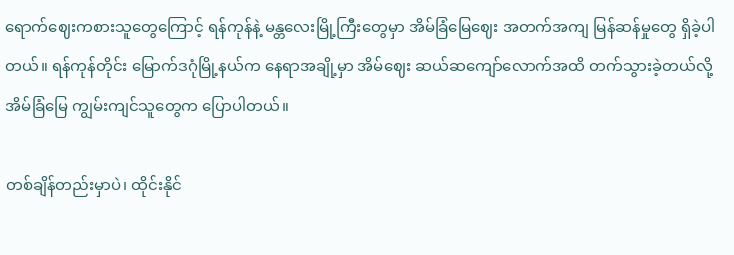ရောက်ဈေးကစားသူတွေကြောင့် ရန်ကုန်နဲ့ မန္တလေးမြို့ကြီးတွေမှာ အိမ်ခြံမြေဈေး အတက်အကျ မြန်ဆန်မှုတွေ ရှိခဲ့ပါတယ်။ ရန်ကုန်တိုင်း မြောက်ဒဂုံမြို့နယ်က နေရာအချို့မှာ အိမ်ဈေး ဆယ်ဆကျော်လောက်အထိ တက်သွားခဲ့တယ်လို့ အိမ်ခြံမြေ ကျွမ်းကျင်သူတွေက ပြောပါတယ်။

တစ်ချိန်တည်းမှာပဲ၊ ထိုင်းနိုင်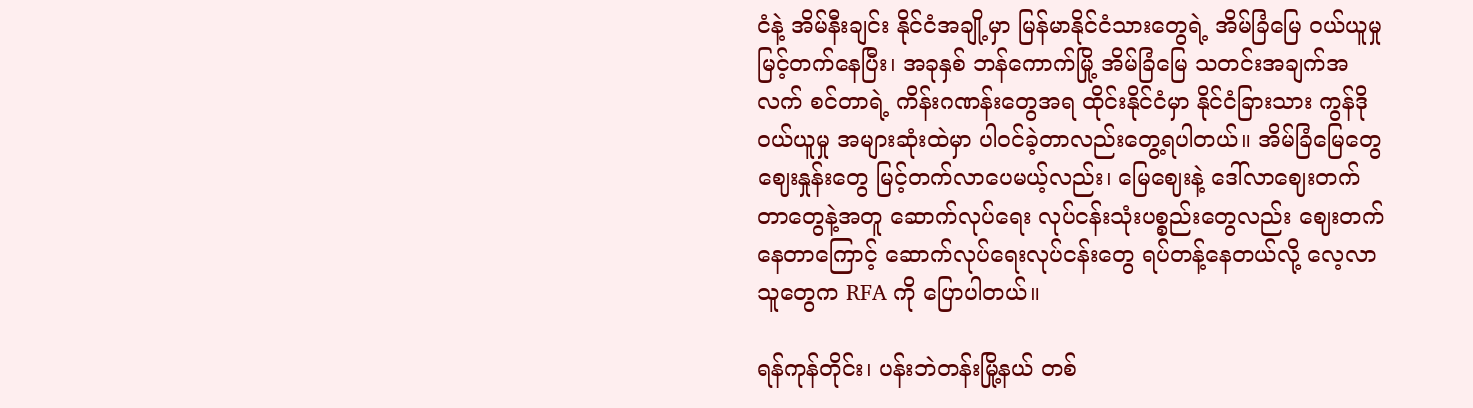ငံနဲ့ အိမ်နီးချင်း နိုင်ငံအချို့မှာ မြန်မာနိုင်ငံသားတွေရဲ့ အိမ်ခြံမြေ ဝယ်ယူမှု မြင့်တက်နေပြီး၊ အခုနှစ် ဘန်ကောက်မြို့ အိမ်ခြံမြေ သတင်းအချက်အလက် စင်တာရဲ့ ကိန်းဂဏန်းတွေအရ ထိုင်းနိုင်ငံမှာ နိုင်ငံခြားသား ကွန်ဒိုဝယ်ယူမှု အများဆုံးထဲမှာ ပါဝင်ခဲ့တာလည်းတွေ့ရပါတယ်။ အိမ်ခြံမြေတွေ ဈေးနှုန်းတွေ မြင့်တက်လာပေမယ့်လည်း၊ မြေဈေးနဲ့ ဒေါ်လာဈေးတက်တာတွေနဲ့အတူ ဆောက်လုပ်ရေး လုပ်ငန်းသုံးပစ္စည်းတွေလည်း ဈေးတက်နေတာကြောင့် ဆောက်လုပ်ရေးလုပ်ငန်းတွေ ရပ်တန့်နေတယ်လို့ လေ့လာသူတွေက RFA ကို ပြောပါတယ်။

ရန်ကုန်တိုင်း၊ ပန်းဘဲတန်းမြို့နယ် တစ်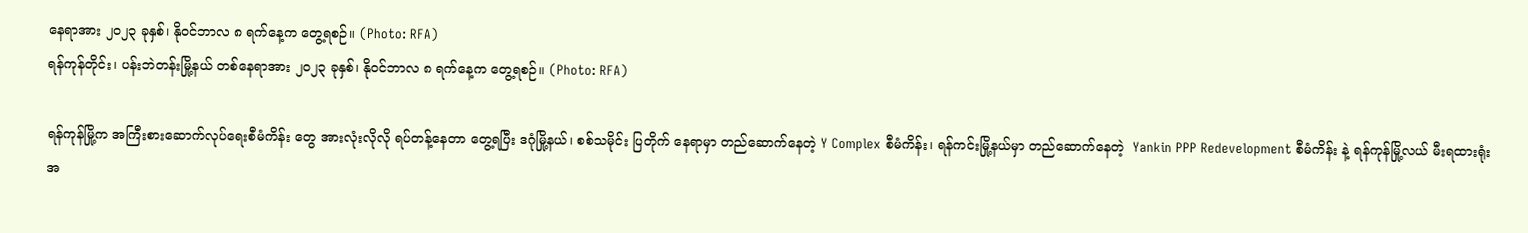နေရာအား ၂၀၂၃ ခုနှစ်၊ နိုဝင်ဘာလ ၈ ရက်နေ့က တွေ့ရစဉ်။ (Photo: RFA)
ရန်ကုန်တိုင်း၊ ပန်းဘဲတန်းမြို့နယ် တစ်နေရာအား ၂၀၂၃ ခုနှစ်၊ နိုဝင်ဘာလ ၈ ရက်နေ့က တွေ့ရစဉ်။ (Photo: RFA)

ရန်ကုန်မြို့က အကြီးစားဆောက်လုပ်ရေးစီမံကိန်း တွေ အားလုံးလိုလို ရပ်တန့်နေတာ တွေ့ရပြီး ဒဂုံမြို့နယ်၊ စစ်သမိုင်း ပြတိုက် နေရာမှာ တည်ဆောက်နေတဲ့ Y Complex စီမံကိန်း၊ ရန်ကင်းမြို့နယ်မှာ တည်ဆောက်နေတဲ့  Yankin PPP Redevelopment စီမံကိန်း နဲ့ ရန်ကုန်မြို့လယ် မီးရထားရုံး အ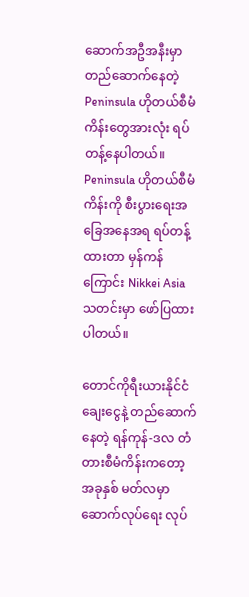ဆောက်အဦအနီးမှာ တည်ဆောက်နေတဲ့ Peninsula ဟိုတယ်စီမံကိန်းတွေအားလုံး ရပ်တန့်နေပါတယ်။ Peninsula ဟိုတယ်စီမံကိန်းကို စီးပွားရေးအခြေအနေအရ ရပ်တန့်ထားတာ မှန်ကန်ကြောင်း Nikkei Asia သတင်းမှာ ဖော်ပြထားပါတယ်။

တောင်ကိုရီးယားနိုင်ငံ ချေးငွေနဲ့ တည်ဆောက်နေတဲ့ ရန်ကုန်-ဒလ တံတားစီမံကိန်းကတော့ အခုနှစ် မတ်လမှာ ဆောက်လုပ်ရေး လုပ်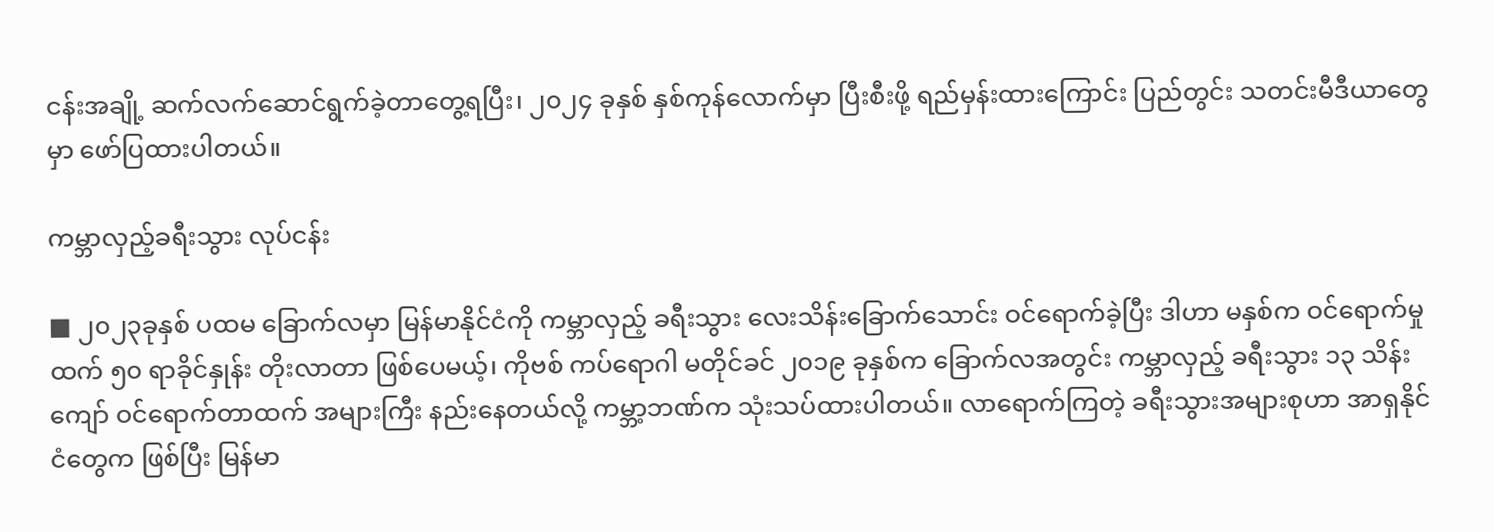ငန်းအချို့ ဆက်လက်ဆောင်ရွက်ခဲ့တာတွေ့ရပြီး၊ ၂၀၂၄ ခုနှစ် နှစ်ကုန်လောက်မှာ ပြီးစီးဖို့ ရည်မှန်းထားကြောင်း ပြည်တွင်း သတင်းမီဒီယာတွေမှာ ဖော်ပြထားပါတယ်။

ကမ္ဘာလှည့်ခရီးသွား လုပ်ငန်း

■ ၂၀၂၃ခုနှစ် ပထမ ခြောက်လမှာ မြန်မာနိုင်ငံကို ကမ္ဘာလှည့် ခရီးသွား လေးသိန်းခြောက်သောင်း ဝင်ရောက်ခဲ့ပြီး ဒါဟာ မနှစ်က ဝင်ရောက်မှုထက် ၅၀ ရာခိုင်နှုန်း တိုးလာတာ ဖြစ်ပေမယ့်၊ ကိုဗစ် ကပ်ရောဂါ မတိုင်ခင် ၂၀၁၉ ခုနှစ်က ခြောက်လအတွင်း ကမ္ဘာလှည့် ခရီးသွား ၁၃ သိန်း ကျော် ဝင်ရောက်တာထက် အများကြီး နည်းနေတယ်လို့ ကမ္ဘာ့ဘဏ်က သုံးသပ်ထားပါတယ်။ လာရောက်ကြတဲ့ ခရီးသွားအများစုဟာ အာရှနိုင်ငံတွေက ဖြစ်ပြီး မြန်မာ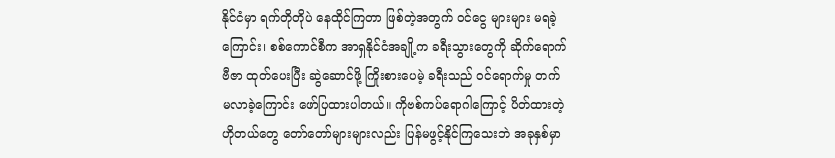နိုင်ငံမှာ ရက်တိုတိုပဲ နေထိုင်ကြတာ ဖြစ်တဲ့အတွက် ဝင်ငွေ များများ မရခဲ့ကြောင်း၊ စစ်ကောင်စီက အာရှနိုင်ငံအချို့က ခရီးသွားတွေကို ဆိုက်ရောက်ဗီဇာ ထုတ်ပေးပြီး ဆွဲဆောင်ဖို့ ကြိုးစားပေမဲ့ ခရီးသည် ဝင်ရောက်မှု တက်မလာခဲ့ကြောင်း ဖော်ပြထားပါတယ်။ ကိုဗစ်ကပ်ရောဂါကြောင့် ပိတ်ထားတဲ့ ဟိုတယ်တွေ တော်တော်များများလည်း ပြန်မဖွင့်နိုင်ကြသေးဘဲ အခုနှစ်မှာ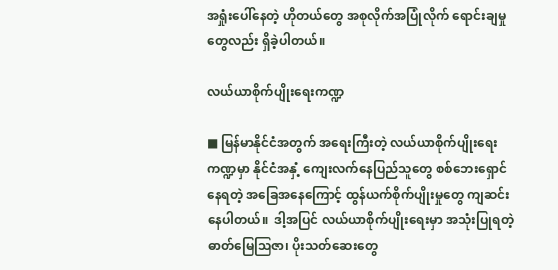အရှုံးပေါ်နေတဲ့ ဟိုတယ်တွေ အစုလိုက်အပြုံလိုက် ရောင်းချမှုတွေလည်း ရှိခဲ့ပါတယ်။

လယ်ယာစိုက်ပျိုးရေးကဏ္ဍ

■ မြန်မာနိုင်ငံအတွက် အရေးကြီးတဲ့ လယ်ယာစိုက်ပျိုးရေးကဏ္ဍမှာ နိုင်ငံအနှံ့ ကျေးလက်နေပြည်သူတွေ စစ်ဘေးရှောင်နေရတဲ့ အခြေအနေကြောင့် ထွန်ယက်စိုက်ပျိုးမှုတွေ ကျဆင်းနေပါတယ်။  ဒါ့အပြင် လယ်ယာစိုက်ပျိုးရေးမှာ အသုံးပြုရတဲ့ ဓာတ်မြေဩဇာ၊ ပိုးသတ်ဆေးတွေ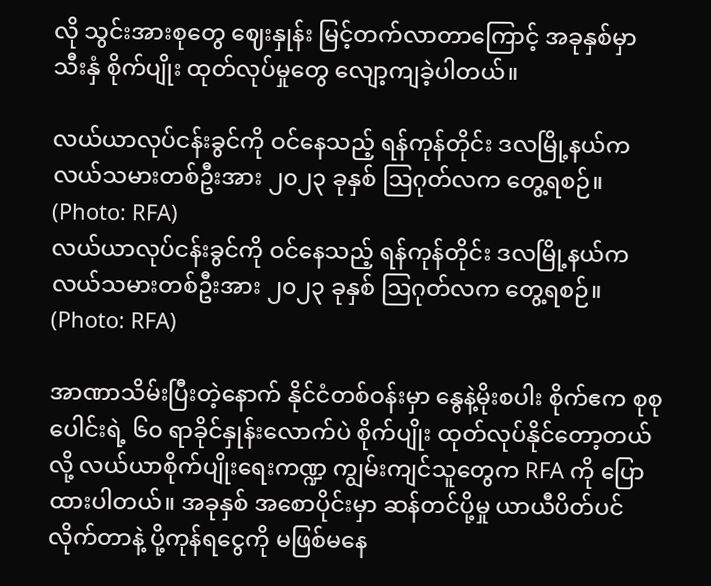လို သွင်းအားစုတွေ ဈေးနှုန်း မြင့်တက်လာတာကြောင့် အခုနှစ်မှာ သီးနှံ စိုက်ပျိုး ထုတ်လုပ်မှုတွေ လျော့ကျခဲ့ပါတယ်။

လယ်ယာလုပ်ငန်းခွင်ကို ဝင်နေသည့် ရန်ကုန်တိုင်း ဒလမြို့နယ်က လယ်သမားတစ်ဦးအား ၂၀၂၃ ခုနှစ် ဩဂုတ်လက တွေ့ရစဉ်။ (Photo: RFA)
လယ်ယာလုပ်ငန်းခွင်ကို ဝင်နေသည့် ရန်ကုန်တိုင်း ဒလမြို့နယ်က လယ်သမားတစ်ဦးအား ၂၀၂၃ ခုနှစ် ဩဂုတ်လက တွေ့ရစဉ်။ (Photo: RFA)

အာဏာသိမ်းပြီးတဲ့နောက် နိုင်ငံတစ်ဝန်းမှာ နွေနဲ့မိုးစပါး စိုက်ဧက စုစုပေါင်းရဲ့ ၆၀ ရာခိုင်နှုန်းလောက်ပဲ စိုက်ပျိုး ထုတ်လုပ်နိုင်တော့တယ်လို့ လယ်ယာစိုက်ပျိုးရေးကဏ္ဍ ကျွမ်းကျင်သူတွေက RFA ကို ပြောထားပါတယ်။ အခုနှစ် အစောပိုင်းမှာ ဆန်တင်ပို့မှု ယာယီပိတ်ပင်လိုက်တာနဲ့ ပို့ကုန်ရငွေကို မဖြစ်မနေ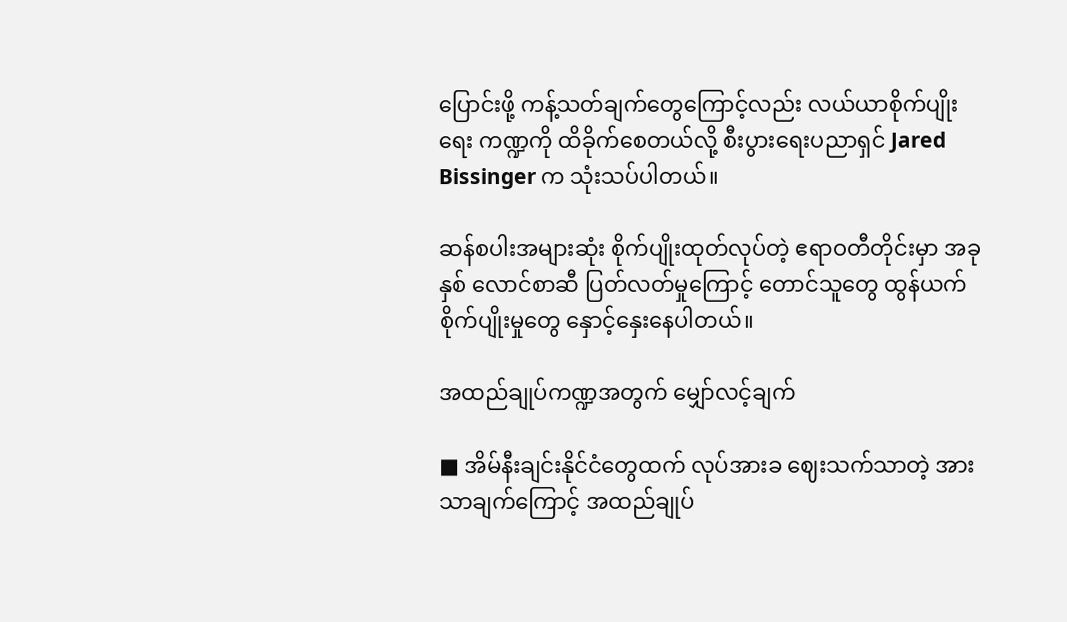ပြောင်းဖို့ ကန့်သတ်ချက်တွေကြောင့်လည်း လယ်ယာစိုက်ပျိုးရေး ကဏ္ဍကို ထိခိုက်စေတယ်လို့ စီးပွားရေးပညာရှင် Jared Bissinger က သုံးသပ်ပါတယ်။

ဆန်စပါးအများဆုံး စိုက်ပျိုးထုတ်လုပ်တဲ့ ဧရာဝတီတိုင်းမှာ အခုနှစ် လောင်စာဆီ ပြတ်လတ်မှုကြောင့် တောင်သူတွေ ထွန်ယက်စိုက်ပျိုးမှုတွေ နှောင့်နှေးနေပါတယ်။

အထည်ချုပ်ကဏ္ဍအတွက် မျှော်လင့်ချက်

■ အိမ်နီးချင်းနိုင်ငံတွေထက် လုပ်အားခ ဈေးသက်သာတဲ့ အားသာချက်ကြောင့် အထည်ချုပ်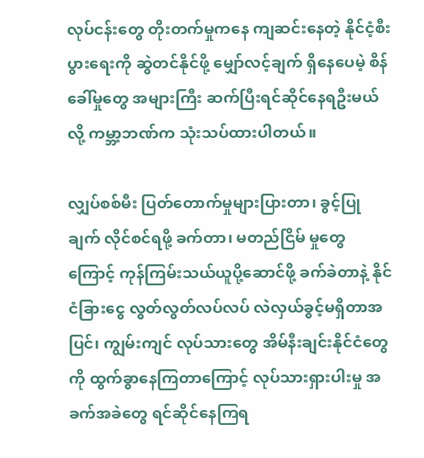လုပ်ငန်းတွေ တိုးတက်မှုကနေ ကျဆင်းနေတဲ့ နိုင်ငံ့စီးပွားရေးကို ဆွဲတင်နိုင်ဖို့ မျှော်လင့်ချက် ရှိနေပေမဲ့ စိန်ခေါ်မှုတွေ အများကြီး ဆက်ပြီးရင်ဆိုင်နေရဦးမယ်လို့ ကမ္ဘာ့ဘဏ်က သုံးသပ်ထားပါတယ်။

လျှပ်စစ်မီး ပြတ်တောက်မှုများပြားတာ၊ ခွင့်ပြုချက် လိုင်စင်ရဖို့ ခက်တာ၊ မတည်ငြိမ် မှုတွေကြောင့် ကုန်ကြမ်းသယ်ယူပို့ဆောင်ဖို့ ခက်ခဲတာနဲ့ နိုင်ငံခြားငွေ လွတ်လွတ်လပ်လပ် လဲလှယ်ခွင့်မရှိတာအပြင်၊ ကျွမ်းကျင် လုပ်သားတွေ အိမ်နီးချင်းနိုင်ငံတွေကို ထွက်ခွာနေကြတာကြောင့် လုပ်သားရှားပါးမှု အခက်အခဲတွေ ရင်ဆိုင်နေကြရ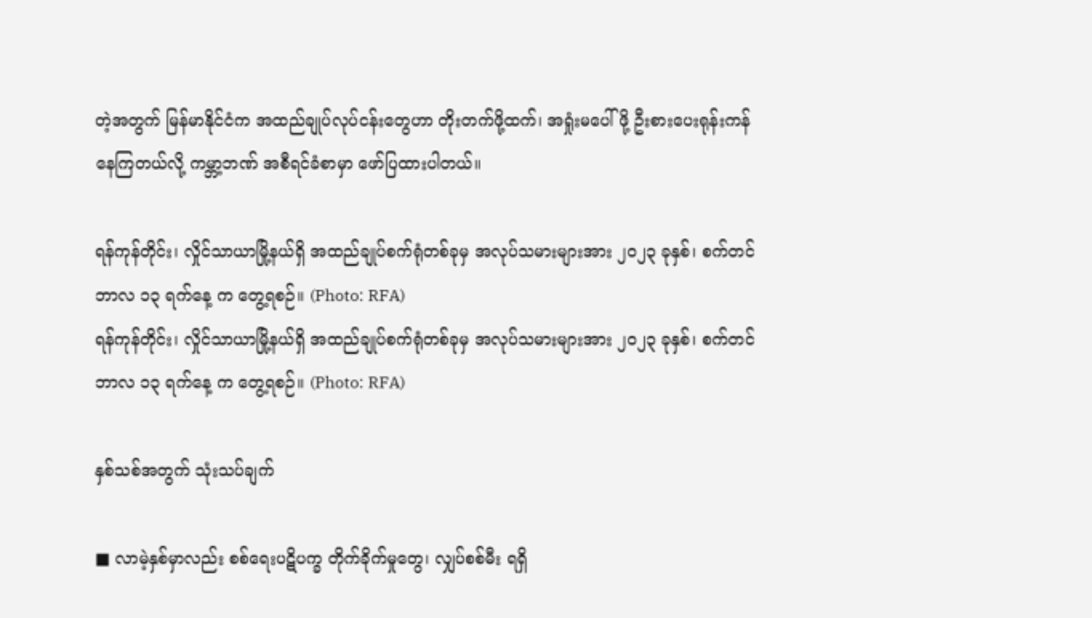တဲ့အတွက် မြန်မာနိုင်ငံက အထည်ချုပ်လုပ်ငန်းတွေဟာ တိုးတက်ဖို့ထက်၊ အရှုံးမပေါ်ဖို့ ဦးစားပေးရုန်းကန်နေကြတယ်လို့ ကမ္ဘာ့ဘဏ် အစီရင်ခံစာမှာ ဖော်ပြထားပါတယ်။

ရန်ကုန်တိုင်း၊ လှိုင်သာယာမြို့နယ်ရှိ အထည်ချုပ်စက်ရုံတစ်ခုမှ အလုပ်သမားများအား ၂၀၂၃ ခုနှစ်၊ စက်တင်ဘာလ ၁၃ ရက်နေ့ က တွေ့ရစဉ်။ (Photo: RFA)
ရန်ကုန်တိုင်း၊ လှိုင်သာယာမြို့နယ်ရှိ အထည်ချုပ်စက်ရုံတစ်ခုမှ အလုပ်သမားများအား ၂၀၂၃ ခုနှစ်၊ စက်တင်ဘာလ ၁၃ ရက်နေ့ က တွေ့ရစဉ်။ (Photo: RFA)

နှစ်သစ်အတွက် သုံးသပ်ချက်

■ လာမဲ့နှစ်မှာလည်း စစ်ရေးပဋိပက္ခ တိုက်ခိုက်မှုတွေ၊ လျှပ်စစ်မီး ရရှိ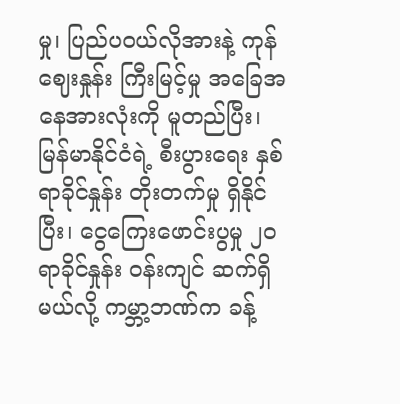မှု၊ ပြည်ပဝယ်လိုအားနဲ့ ကုန်ဈေးနှုန်း ကြီးမြင့်မှု အခြေအနေအားလုံးကို မူတည်ပြီး၊ မြန်မာနိုင်ငံရဲ့ စီးပွားရေး နှစ် ရာခိုင်နှုန်း တိုးတက်မှု ရှိနိုင်ပြီး၊ ငွေကြေးဖောင်းပွမှု ၂၀ ရာခိုင်နှုန်း ဝန်းကျင် ဆက်ရှိမယ်လို့ ကမ္ဘာ့ဘဏ်က ခန့်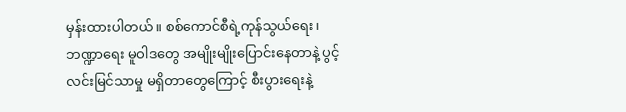မှန်းထားပါတယ်။ စစ်ကောင်စီရဲ့ကုန်သွယ်ရေး၊ ဘဏ္ဍာရေး မူဝါဒတွေ အမျိုးမျိုးပြောင်းနေတာနဲ့ ပွင့်လင်းမြင်သာမှု မရှိတာတွေကြောင့် စီးပွားရေးနဲ့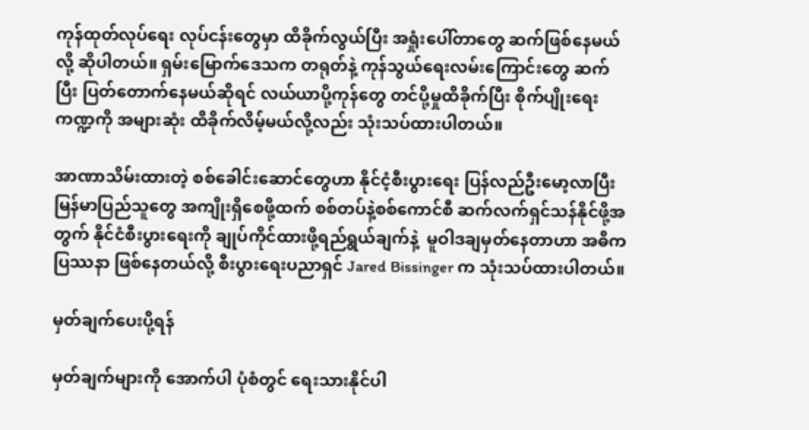ကုန်ထုတ်လုပ်ရေး လုပ်ငန်းတွေမှာ ထိခိုက်လွယ်ပြီး အရှုံးပေါ်တာတွေ ဆက်ဖြစ်နေမယ်လို့ ဆိုပါတယ်။ ရှမ်းမြောက်ဒေသက တရုတ်နဲ့ ကုန်သွယ်ရေးလမ်းကြောင်းတွေ ဆက်ပြီး ပြတ်တောက်နေမယ်ဆိုရင် လယ်ယာပို့ကုန်တွေ တင်ပို့မှုထိခိုက်ပြီး စိုက်ပျိုးရေးကဏ္ဍကို အများဆုံး ထိခိုက်လိမ့်မယ်လို့လည်း သုံးသပ်ထားပါတယ်။

အာဏာသိမ်းထားတဲ့ စစ်ခေါင်းဆောင်တွေဟာ နိုင်ငံ့စီးပွားရေး ပြန်လည်ဦးမော့လာပြီး မြန်မာပြည်သူတွေ အကျိုးရှိစေဖို့ထက် စစ်တပ်နဲ့စစ်ကောင်စီ ဆက်လက်ရှင်သန်နိုင်ဖို့အတွက် နိုင်ငံစီးပွားရေးကို ချုပ်ကိုင်ထားဖို့ရည်ရွယ်ချက်နဲ့  မူဝါဒချမှတ်နေတာဟာ အဓိကပြဿနာ ဖြစ်နေတယ်လို့ စီးပွားရေးပညာရှင် Jared Bissinger က သုံးသပ်ထားပါတယ်။

မှတ်ချက်ပေးပို့ရန်

မှတ်ချက်များကို အောက်ပါ ပုံစံတွင် ရေးသားနိုင်ပါ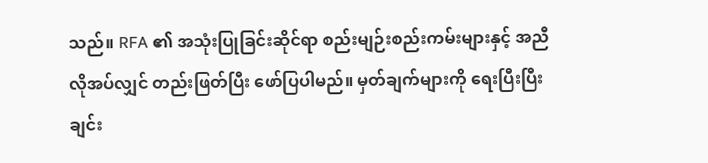သည်။ RFA ၏ အသုံးပြုခြင်းဆိုင်ရာ စည်းမျဉ်းစည်းကမ်းများနှင့် အညီ လိုအပ်လျှင် တည်းဖြတ်ပြီး ဖော်ပြပါမည်။ မှတ်ချက်များကို ရေးပြီးပြီးချင်း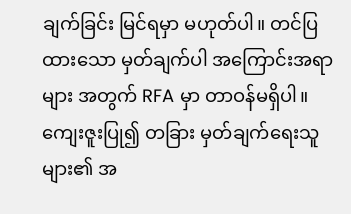ချက်ခြင်း မြင်ရမှာ မဟုတ်ပါ။ တင်ပြထားသော မှတ်ချက်ပါ အကြောင်းအရာများ အတွက် RFA မှာ တာဝန်မရှိပါ။ ကျေးဇူးပြု၍ တခြား မှတ်ချက်ရေးသူများ၏ အ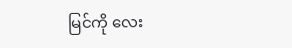မြင်ကို လေး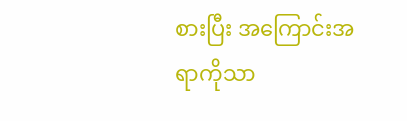စားပြီး အကြောင်းအရာကိုသာ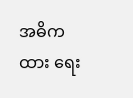အဓိကထား ရေး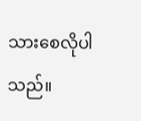သားစေလိုပါသည်။